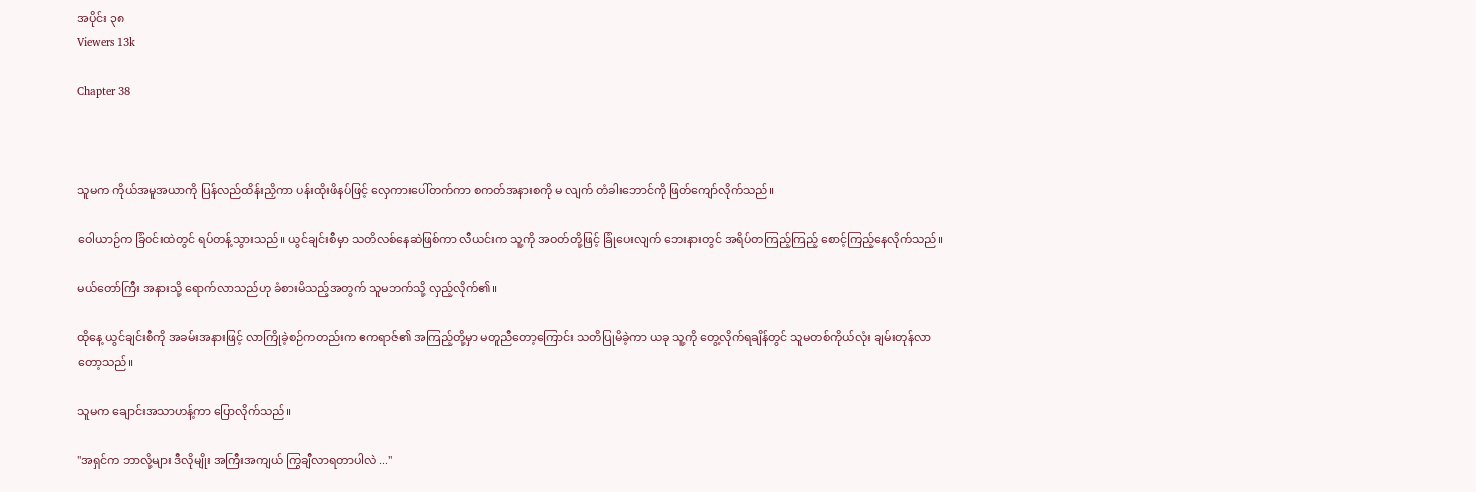အပိုင်း ၃၈
Viewers 13k

Chapter 38



သူမက ကိုယ်အမူအယာကို ပြန်လည်ထိန်းညှိကာ ပန်းထိုးဖိနပ်ဖြင့် လှေကားပေါ်တက်ကာ စကတ်အနားစကို မ လျက် တံခါးဘောင်ကို ဖြတ်ကျော်လိုက်သည်။

ဝေါယာဉ်က ခြံဝင်းထဲတွင် ရပ်တန့်သွားသည်။ ယွင်ချင်းစီမှာ သတိလစ်နေဆဲဖြစ်ကာ လီယင်းက သူ့ကို အဝတ်တို့ဖြင့် ခြုံပေးလျက် ဘေးနားတွင် အရိပ်တကြည့်ကြည့် စောင့်ကြည့်နေလိုက်သည်။

မယ်တော်ကြီး အနားသို့ ရောက်လာသည်ဟု ခံစားမိသည့်အတွက် သူမဘက်သို့ လှည့်လိုက်၏။

ထိုနေ့ ယွင်ချင်းစီကို အခမ်းအနားဖြင့် လာကြိုခဲ့စဉ်ကတည်းက ဧကရာဇ်၏ အကြည့်တို့မှာ မတူညီတော့ကြောင်း သတိပြုမိခဲ့ကာ ယခု သူ့ကို တွေ့လိုက်ရချိန်တွင် သူမတစ်ကိုယ်လုံး ချမ်းတုန်လာတော့သည်။

သူမက ချောင်းအသာဟန့်ကာ ပြောလိုက်သည်။

"အရှင်က ဘာလို့များ ဒီလိုမျိုး အကြီးအကျယ် ကြွချီလာရတာပါလဲ ..."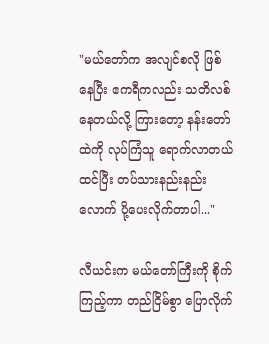"မယ်တော်က အလျင်စလို ဖြစ်နေပြီး ဧကရီကလည်း သတိလစ်နေတယ်လို့ ကြားတော့ နန်းတော်ထဲကို လုပ်ကြံသူ ရောက်လာတယ်ထင်ပြီး တပ်သားနည်းနည်းလောက် ပို့ပေးလိုက်တာပါ..."

လီယင်းက မယ်တော်ကြီးကို စိုက်ကြည့်ကာ တည်ငြိမ်စွာ ပြောလိုက်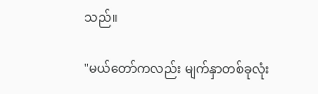သည်။

"မယ်တော်ကလည်း မျက်နှာတစ်ခုလုံး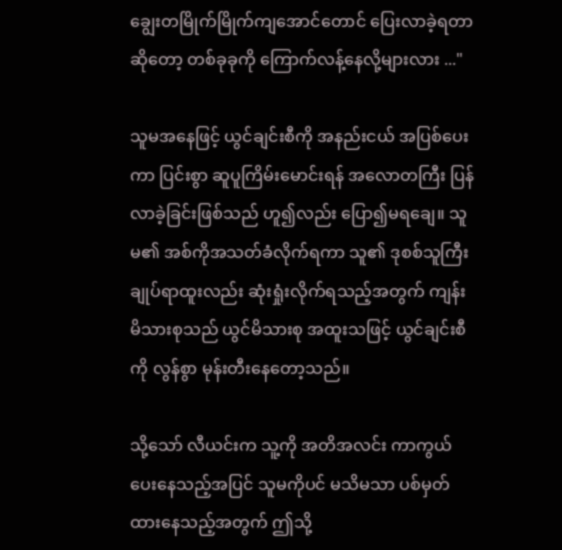ချွေး‌တမြိုက်မြိုက်ကျအောင်တောင် ပြေးလာခဲ့ရတာဆိုတော့ တစ်ခုခုကို ကြောက်လန့်နေလို့များလား ..."

သူမအနေဖြင့် ယွင်ချင်းစီကို အနည်းငယ် အပြစ်ပေးကာ ပြင်းစွာ ဆူပူကြိမ်းမောင်းရန် အလောတကြီး ပြန်လာခဲ့ခြင်းဖြစ်သည် ဟူ၍လည်း ပြော၍မရချေ။ သူမ၏ အစ်ကိုအသတ်ခံလိုက်ရကာ သူ၏ ဒုစစ်သူကြီးချုပ်ရာထူးလည်း ဆုံးရှုံးလိုက်ရသည့်အတွက် ကျန်းမိသားစုသည် ယွင်မိသားစု အထူးသဖြင့် ယွင်ချင်းစီကို လွန်စွာ မုန်းတီးနေတော့သည်။

သို့သော် လီယင်းက သူ့ကို အတိအလင်း ကာကွယ်ပေးနေသည့်အပြင် သူမကိုပင် မသိမသာ ပစ်မှတ်ထားနေသည့်အတွက် ဤသို့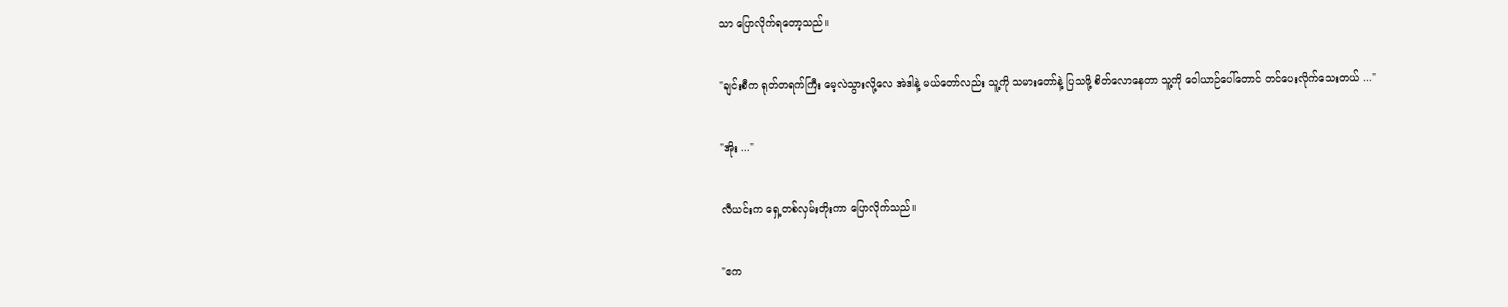သာ ပြောလိုက်ရတော့သည်။

"ချင်းစီက ရုတ်တရက်ကြီး မေ့လဲသွားလို့လေ အဲဒါနဲ့ မယ်တော်လည်း သူ့ကို သမားတော်နဲ့ ပြသဖို့ စိတ်လောနေတာ သူ့ကို ဝေါယာဉ်ပေါ်တောင် တင်ပေးလိုက်သေးတယ် ..."

"အိုး ..."

လီယင်းက ရှေ့တစ်လှမ်းတိုးကာ ပြောလိုက်သည်။

"ဧက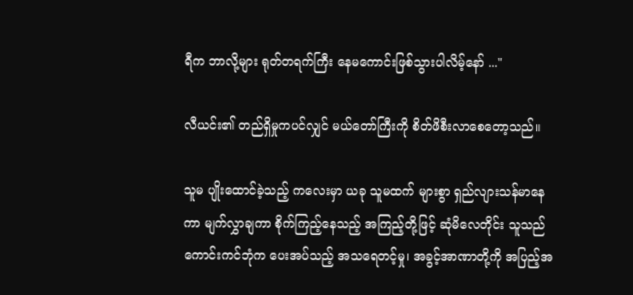ရီက ဘာလို့များ ရုတ်တရက်ကြီး နေမကောင်းဖြစ်သွားပါလိမ့်နော် ..."

လီယင်း၏ တည်ရှိမှုကပင်လျှင် မယ်တော်ကြီးကို စိတ်ဖိစီးလာစေတော့သည်။

သူမ ပျိုးထောင်ခဲ့သည့် ကလေးမှာ ယခု သူမထက် များစွာ ရှည်လျားသန်မာနေကာ မျက်လွှာချကာ စိုက်ကြည့်နေသည့် အကြည့်တို့ဖြင့် ဆုံမိလေတိုင်း သူသည် ကောင်းကင်ဘုံက ပေးအပ်သည့် အသရေတင့်မှု၊ အခွင့်အာဏာတို့ကို အပြည့်အ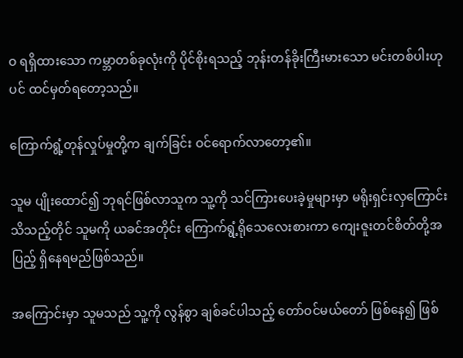ဝ ရရှိထားသော ကမ္ဘာတစ်ခုလုံးကို ပိုင်စိုးရသည့် ဘုန်းတန်ခိုးကြီးမားသော မင်းတစ်ပါးဟုပင် ထင်မှတ်ရတော့သည်။

ကြောက်ရွံ့တုန်လှုပ်မှုတို့က ချက်ခြင်း ဝင်ရောက်လာတော့၏။

သူမ ပျိုးထောင်၍ ဘုရင်ဖြစ်လာသူက သူ့ကို သင်ကြားပေးခဲ့မှုများမှာ မရိုးရှင်းလှကြောင်း သိသည့်တိုင် သူမကို ယခင်အတိုင်း ကြောက်ရွံ့ရိုသေလေးစားကာ ကျေးဇူးတင်စိတ်တို့အပြည့် ရှိနေရမည်ဖြစ်သည်။

အကြောင်းမှာ သူမသည် သူ့ကို လွန်စွာ ချစ်ခင်ပါသည့် တော်ဝင်မယ်တော် ဖြစ်နေ၍ ဖြစ်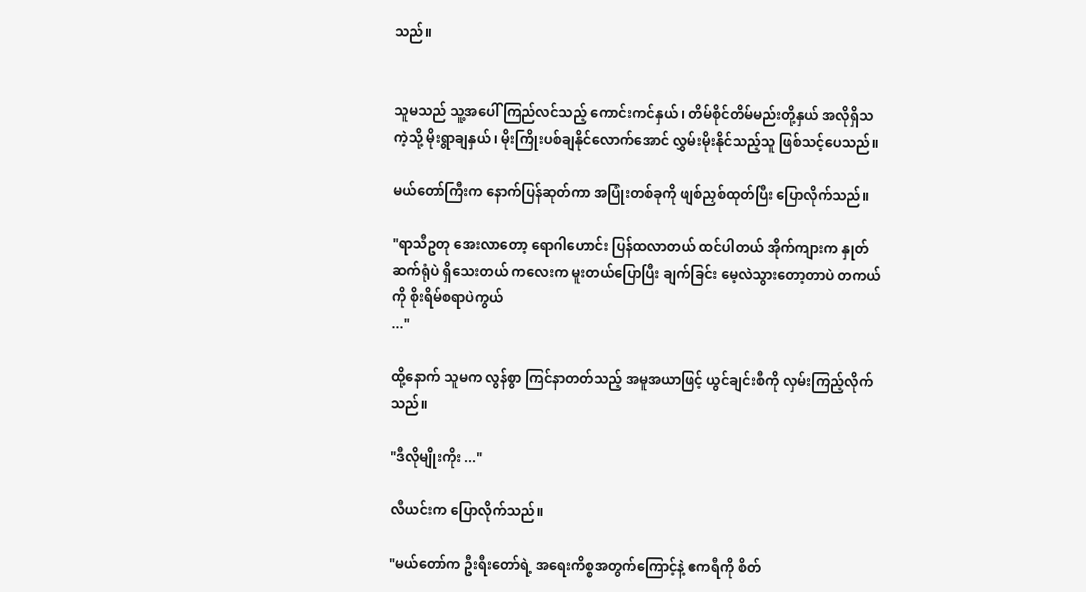သည်။


သူမသည် သူ့အပေါ် ကြည်လင်သည့် ကောင်းကင်နှယ်၊ တိမ်စိုင်တိမ်မည်းတို့နှယ် အလိုရှိသကဲ့သို့ မိုးရွာချနှယ်၊ မိုးကြိုးပစ်ချနိုင်လောက်အောင် လွှမ်းမိုးနိုင်သည့်သူ ဖြစ်သင့်ပေသည်။

မယ်တော်ကြီးက နောက်ပြန်ဆုတ်ကာ အပြုံးတစ်ခုကို ဖျစ်ညှစ်ထုတ်ပြီး ပြောလိုက်သည်။

"ရာသီဥတု အေးလာတော့ ရောဂါ‌ဟောင်း ပြန်ထလာတယ် ထင်ပါတယ် အိုက်ကျားက နှုတ်ဆက်ရုံပဲ ရှိသေးတယ် ကလေးက မူးတယ်ပြောပြီး ချက်ခြင်း မေ့လဲသွားတော့တာပဲ တကယ်ကို စိုးရိမ်စရာပဲကွယ်
..."

ထို့နောက် သူမက လွန်စွာ ကြင်နာတတ်သည့် အမူအယာဖြင့် ယွင်ချင်းစီကို လှမ်းကြည့်လိုက်သည်။

"ဒီလိုမျိုးကိုး ..."

လီယင်းက ပြောလိုက်သည်။

"မယ်တော်က ဦးရီးတော်ရဲ့ အရေးကိစ္စအတွက်ကြောင့်နဲ့ ဧကရီကို စိတ်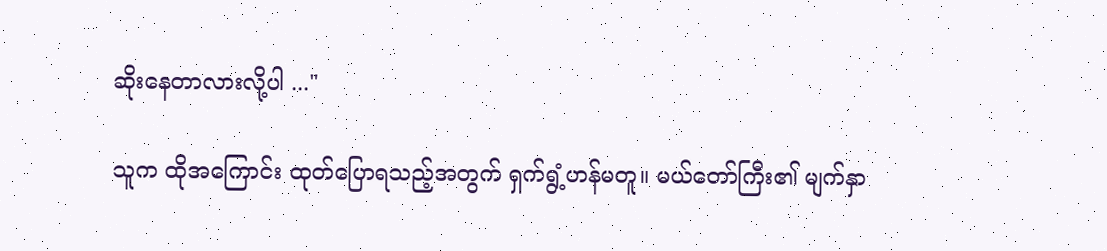ဆိုးနေတာလားလို့ပါ ..."

သူက ထိုအကြောင်း ထုတ်ပြောရသည့်အတွက် ရှက်ရွံ့ဟန်မတူ။ မယ်တော်ကြီး၏ မျက်နှာ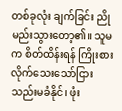တစ်ခုလုံး ချက်ခြင်း ညိုမည်းသွားတော့၏။ သူမက စိတ်ထိန်းရန် ကြိုးစားလိုက်သေးသော်ငြား သည်းမခံနိုင်၊ ဖုံး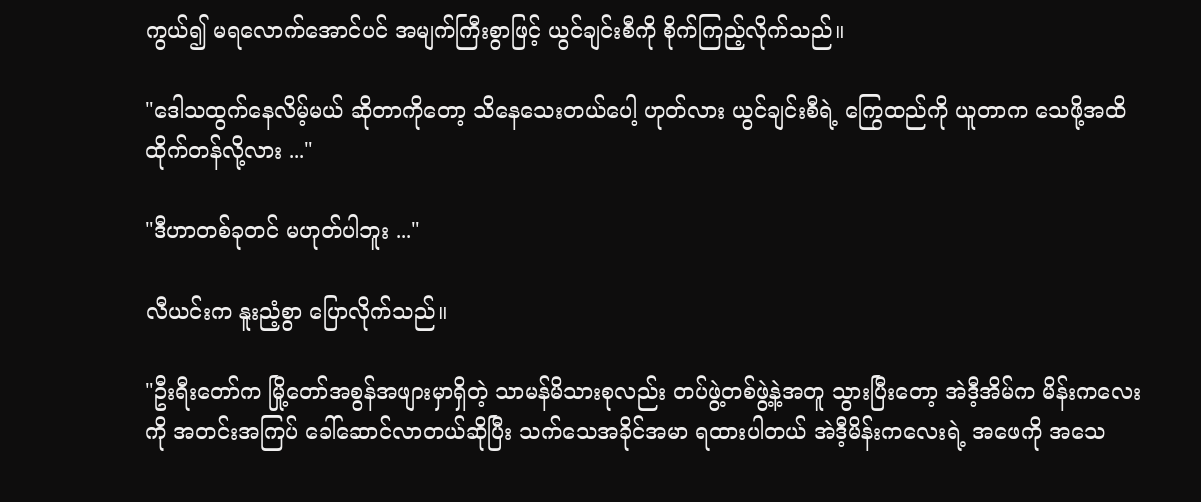ကွယ်၍ မရလောက်အောင်ပင် အမျက်ကြီးစွာဖြင့် ယွင်ချင်းစီကို စိုက်ကြည့်လိုက်သည်။

"ဒေါသထွက်နေလိမ့်မယ် ဆိုတာကိုတော့ သိနေသေးတယ်ပေါ့ ဟုတ်လား ယွင်ချင်းစီရဲ့ ကြွေထည်ကို ယူတာက သေဖို့အထိ ထိုက်တန်လို့လား ..."

"ဒီဟာတစ်ခုတင် မဟုတ်ပါဘူး ..."

လီယင်းက နူးညံ့စွာ ပြောလိုက်သည်။

"ဦးရီးတော်က မြို့တော်အစွန်အဖျားမှာရှိတဲ့ သာမန်မိသားစုလည်း တပ်ဖွဲ့တစ်ဖွဲ့နဲ့အတူ သွားပြီးတော့ အဲဒီ့အိမ်က မိန်းကလေးကို အတင်းအကြပ် ခေါ်ဆောင်လာတယ်ဆိုပြီး သက်သေအခိုင်အမာ ရထားပါတယ် အဲဒီ့မိန်းကလေးရဲ့ အဖေကို အသေ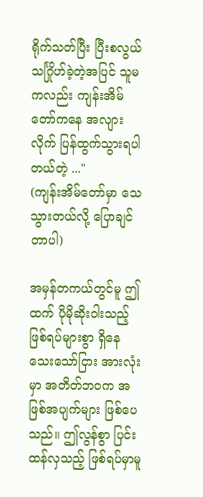ရိုက်သတ်ပြီး ပြီးစလွယ် သင်္ဂြိုဟ်ခဲ့တဲ့အပြင် သူမကလည်း ကျန်းအိမ်တော်ကနေ အလျားလိုက် ပြန်ထွက်သွားရပါတယ်တဲ့ ..."
(ကျန်းအိမ်တော်မှာ သေသွားတယ်လို့ ပြောချင်တာပါ)

အမှန်တကယ်တွင်မူ ဤထက် ပိုမိုဆိုးဝါးသည့် ဖြစ်ရပ်များစွာ ရှိနေသေးသော်ငြား အားလုံးမှာ အတိတ်ဘဝက အဖြစ်အပျက်များ ဖြစ်ပေသည်။ ဤလွန်စွာ ပြင်းထန်လှသည့် ဖြစ်ရပ်မှာမူ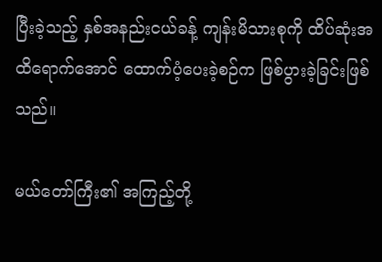ပြီးခဲ့သည့် နှစ်အနည်းငယ်ခန့် ကျန်းမိသားစုကို ထိပ်ဆုံးအထိရောက်အောင် ထောက်ပံ့ပေးခဲ့စဉ်က ဖြစ်ပွားခဲ့ခြင်းဖြစ်သည်။

မယ်တော်ကြီး၏ အကြည့်တို့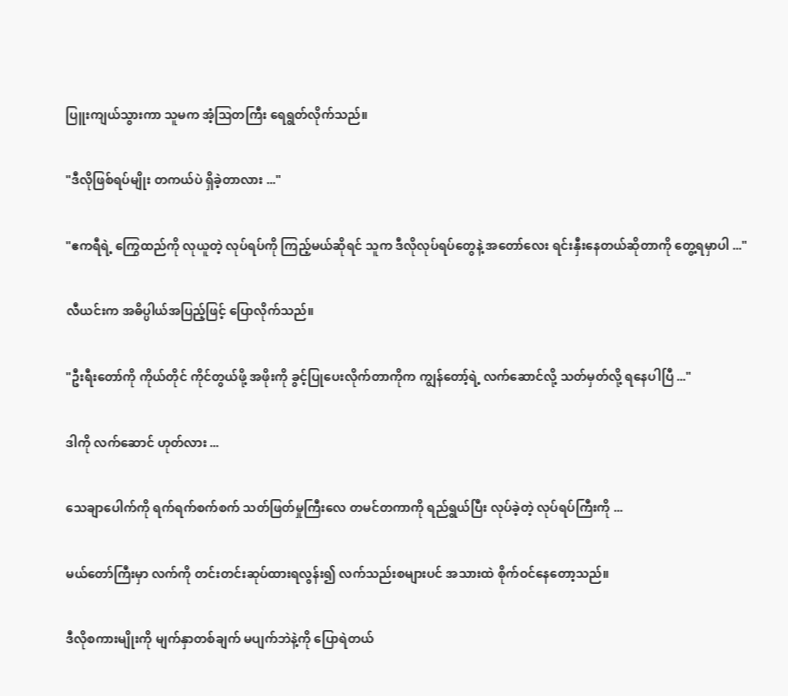ပြူးကျယ်သွားကာ သူမက အံ့ဩတကြီး ရေရွတ်လိုက်သည်။

"ဒီလိုဖြစ်ရပ်မျိုး တကယ်ပဲ ရှိခဲ့တာလား ..."

"ဧကရီရဲ့ ကြွေထည်ကို လုယူတဲ့ လုပ်ရပ်ကို ကြည့်မယ်ဆိုရင် သူက ဒီလိုလုပ်ရပ်တွေနဲ့ အတော်လေး ရင်းနှီးနေတယ်ဆိုတာကို တွေ့ရမှာပါ ..."

လီယင်းက အဓိပ္ပါယ်အပြည့်ဖြင့် ပြောလိုက်သည်။

"ဦးရီးတော်ကို ကိုယ်တိုင် ကိုင်တွယ်ဖို့ အဖိုးကို ခွင့်ပြုပေးလိုက်တာကိုက ကျွန်တော့်ရဲ့ လက်ဆောင်လို့ သတ်မှတ်လို့ ရနေပါပြီ ..."

ဒါကို လက်ဆောင် ဟုတ်လား ...

သေချာပေါက်ကို ရက်ရက်စက်စက် သတ်ဖြတ်မှုကြီးလေ တမင်တကာကို ရည်ရွယ်ပြီး လုပ်ခဲ့တဲ့ လုပ်ရပ်ကြီးကို ...

မယ်တော်ကြီးမှာ လက်ကို တင်းတင်းဆုပ်ထားရလွန်း၍ လက်သည်းစများပင် အသားထဲ စိုက်ဝင်နေတော့သည်။

ဒီလိုစကားမျိုးကို မျက်နှာတစ်ချက် မပျက်ဘဲနဲ့ကို ပြောရဲတယ်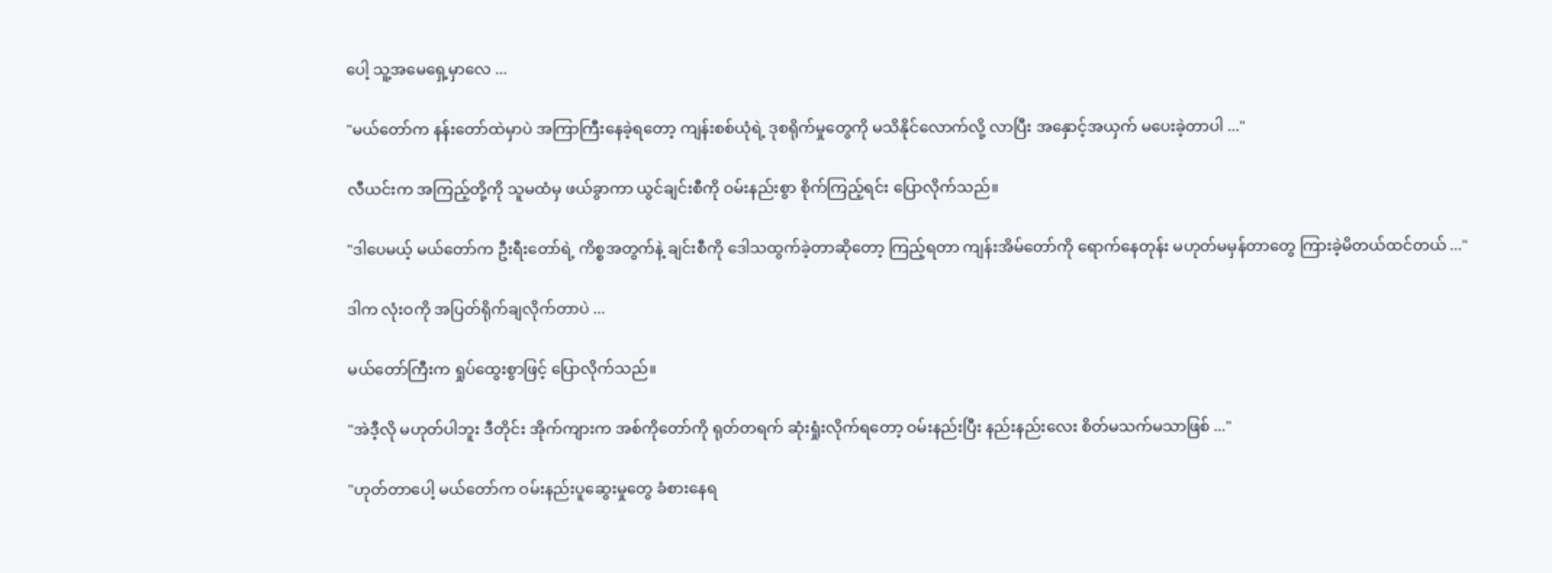ပေါ့ သူ့အမေရှေ့မှာလေ ...

"မယ်တော်က နန်းတော်ထဲမှာပဲ အကြာကြီးနေခဲ့ရတော့ ကျန်းစစ်ယုံရဲ့ ဒုစရိုက်မှုတွေကို မသိနိုင်လောက်လို့ လာပြီး အနှောင့်အယှက် မပေးခဲ့တာပါ ..."

လီယင်းက အကြည့်တို့ကို သူမထံမှ ဖယ်ခွာကာ ယွင်ချင်းစီကို ဝမ်းနည်းစွာ စိုက်ကြည့်ရင်း ပြောလိုက်သည်။

"ဒါပေမယ့် မယ်တော်က ဦးရီးတော်ရဲ့ ကိစ္စအတွက်နဲ့ ချင်းစီကို ဒေါသထွက်ခဲ့တာဆိုတော့ ကြည့်ရတာ ကျန်းအိမ်တော်ကို ရောက်နေတုန်း မဟုတ်မမှန်တာတွေ ကြားခဲ့မိတယ်ထင်တယ် ..."

ဒါက လုံးဝကို အပြတ်ရိုက်ချလိုက်တာပဲ ...

မယ်တော်ကြီးက ရှုပ်ထွေးစွာဖြင့် ပြောလိုက်သည်။

"အဲဒီ့လို မဟုတ်ပါဘူး ဒီတိုင်း အိုက်ကျားက အစ်ကိုတော်ကို ရုတ်တရက် ဆုံးရှုံးလိုက်ရတော့ ဝမ်းနည်းပြီး နည်းနည်းလေး စိတ်မသက်မသာဖြစ် ..."

"ဟုတ်တာပေါ့ မယ်တော်က ဝမ်းနည်းပူဆွေးမှုတွေ ခံစားနေရ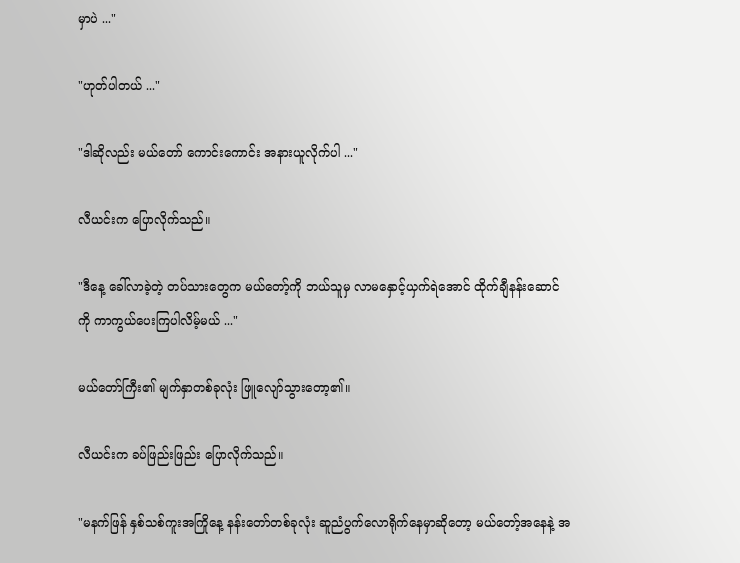မှာပဲ ..."

"ဟုတ်ပါတယ် ..."

"ဒါဆိုလည်း မယ်တော် ကောင်းကောင်း အနားယူလိုက်ပါ ..."

လီယင်းက ပြောလိုက်သည်။

"ဒီနေ့ ခေါ်လာခဲ့တဲ့ တပ်သားတွေက မယ်တော့်ကို ဘယ်သူမှ လာမနှောင့်ယှက်ရဲအောင် ထိုက်ချီနန်းဆောင်ကို ကာကွယ်ပေးကြပါလိမ့်မယ် ..."

မယ်တော်ကြီး၏ မျက်နှာတစ်ခုလုံး ဖြူလျော်သွားတော့၏။

လီယင်းက ခပ်ဖြည်းဖြည်း ပြောလိုက်သည်။

"မနက်ဖြန် နှစ်သစ်ကူးအကြိုနေ့ နန်းတော်တစ်ခုလုံး ဆူညံပွက်လောရိုက်နေမှာဆိုတော့ မယ်တော့်အနေနဲ့ အ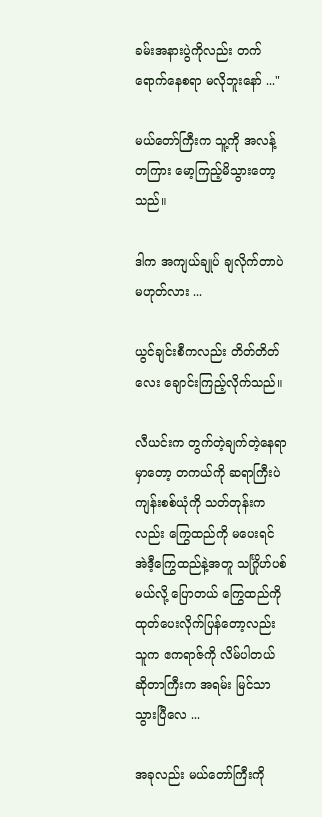ခမ်းအနားပွဲကိုလည်း တက်ရောက်နေစရာ မလိုဘူးနော် ..."

မယ်တော်ကြီးက သူ့ကို အလန့်တကြား မော့ကြည့်မိသွားတော့သည်။

ဒါက အကျယ်ချုပ် ချလိုက်တာပဲ မဟုတ်လား ...

ယွင်ချင်းစီကလည်း တိတ်တိတ်လေး ချောင်းကြည့်လိုက်သည်။

လီယင်းက တွက်တဲ့ချက်တဲ့နေရာမှာတော့ တကယ်ကို ဆရာကြီးပဲ ကျန်းစစ်ယုံကို သတ်တုန်းကလည်း ကြွေထည်ကို မပေးရင် အဲဒီ့ကြွေထည်နဲ့အတူ သင်္ဂြိုဟ်ပစ်မယ်လို့ ပြောတယ် ကြွေထည်ကို ထုတ်ပေးလိုက်ပြန်တော့လည်း သူက ဧကရာဇ်ကို လိမ်ပါတယ်ဆိုတာကြီးက အရမ်း မြင်သာသွားပြီလေ ...

အခုလည်း မယ်တော်ကြီးကို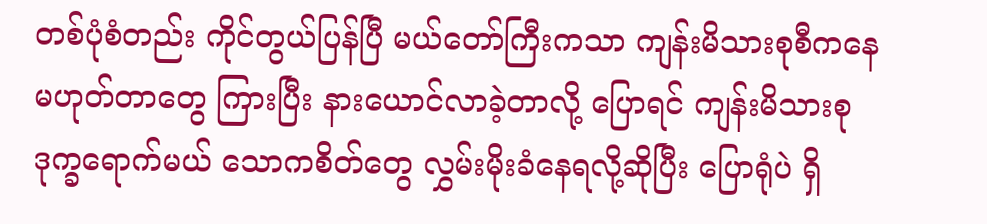တစ်ပုံစံတည်း ကိုင်တွယ်ပြန်ပြီ မယ်တော်ကြီးကသာ ကျန်းမိသားစုစီကနေ မဟုတ်တာတွေ ကြားပြီး နားယောင်လာခဲ့တာလို့ ပြောရင် ကျန်းမိသားစု ဒုက္ခရောက်မယ် သောကစိတ်တွေ လွှမ်းမိုးခံနေရလို့ဆိုပြီး ပြောရုံပဲ ရှိ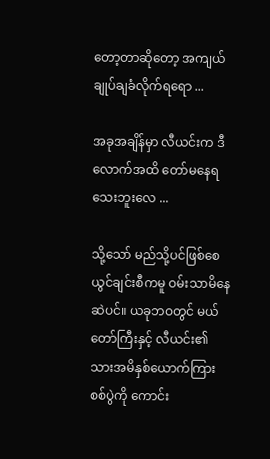တော့တာဆိုတော့ အကျယ်ချုပ်ချခံလိုက်ရရော ...

အခုအချိန်မှာ လီယင်းက ဒီလောက်အထိ တော်မနေရသေးဘူးလေ ...

သို့သော် မည်သို့ပင်ဖြစ်စေ ယွင်ချင်းစီကမူ ဝမ်းသာမိနေဆဲပင်။ ယခုဘဝတွင် မယ်တော်ကြီးနှင့် လီယင်း၏ သားအမိနှစ်ယောက်ကြား စစ်ပွဲကို ကောင်း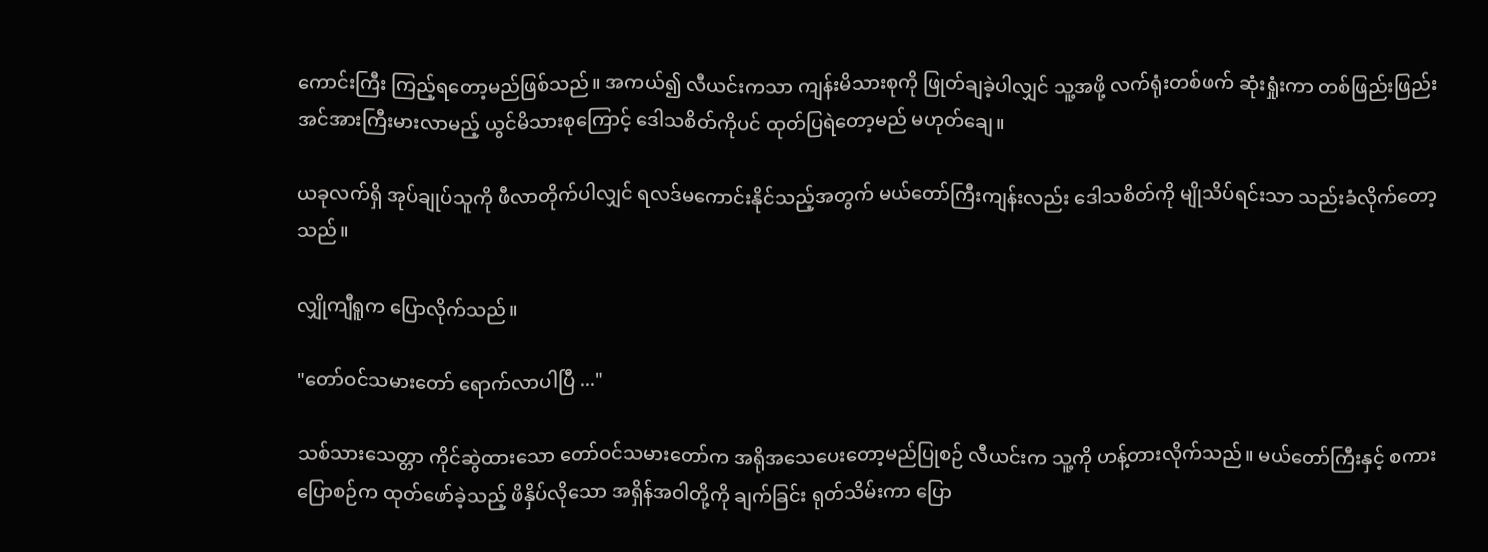ကောင်းကြီး ကြည့်ရတော့မည်ဖြစ်သည်။ အကယ်၍ လီယင်းကသာ ကျန်းမိသားစုကို ဖြုတ်ချခဲ့ပါလျှင် သူ့အဖို့ လက်ရုံးတစ်ဖက် ဆုံးရှုံးကာ တစ်ဖြည်းဖြည်း အင်အားကြီးမားလာမည့် ယွင်မိသားစုကြောင့် ဒေါသစိတ်ကိုပင် ထုတ်ပြရဲတော့မည် မဟုတ်ချေ။

ယခုလက်ရှိ အုပ်ချုပ်သူကို ဖီလာတိုက်ပါလျှင် ရလဒ်မကောင်းနိုင်သည့်အတွက် မယ်တော်ကြီးကျန်းလည်း ဒေါသစိတ်ကို မျိုသိပ်ရင်းသာ သည်းခံလိုက်တော့သည်။

လျှိုကျီရူက ပြောလိုက်သည်။

"တော်ဝင်သမားတော် ရောက်လာပါပြီ ..."

သစ်သားသေတ္တာ ကိုင်ဆွဲထားသော တော်ဝင်သမားတော်က အရိုအသေပေးတော့မည်ပြုစဉ် လီယင်းက သူ့ကို ဟန့်တားလိုက်သည်။ မယ်တော်ကြီးနှင့် စကားပြောစဉ်က ထုတ်ဖော်ခဲ့သည့် ဖိနှိပ်လိုသော အရှိန်အဝါတို့ကို ချက်ခြင်း ရုတ်သိမ်းကာ ပြော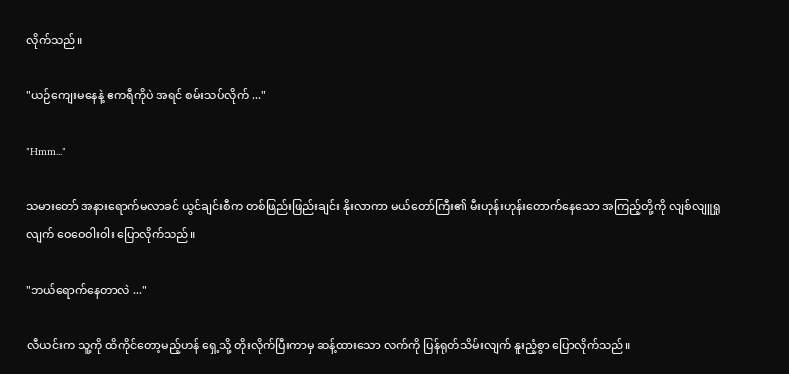လိုက်သည်။

"ယဉ်ကျေးမနေနဲ့ ဧကရီကိုပဲ အရင် စမ်းသပ်လိုက် ..."

"Hmm..."

သမားတော် အနားရောက်မလာခင် ယွင်ချင်းစီက တစ်ဖြည်းဖြည်းချင်း နိုးလာကာ မယ်တော်ကြီး၏ မီးဟုန်းဟုန်းတောက်နေသော အကြည့်တို့ကို လျစ်လျူရှုလျက် ဝေဝေဝါးဝါး ပြောလိုက်သည်။

"ဘယ်ရောက်နေတာလဲ ..."

လီယင်းက သူ့ကို ထိကိုင်တော့မည့်ဟန် ရှေ့သို့ တိုးလိုက်ပြီးကာမှ ဆန့်ထားသော လက်ကို ပြန်ရုတ်သိမ်းလျက် နူးညံ့စွာ ပြောလိုက်သည်။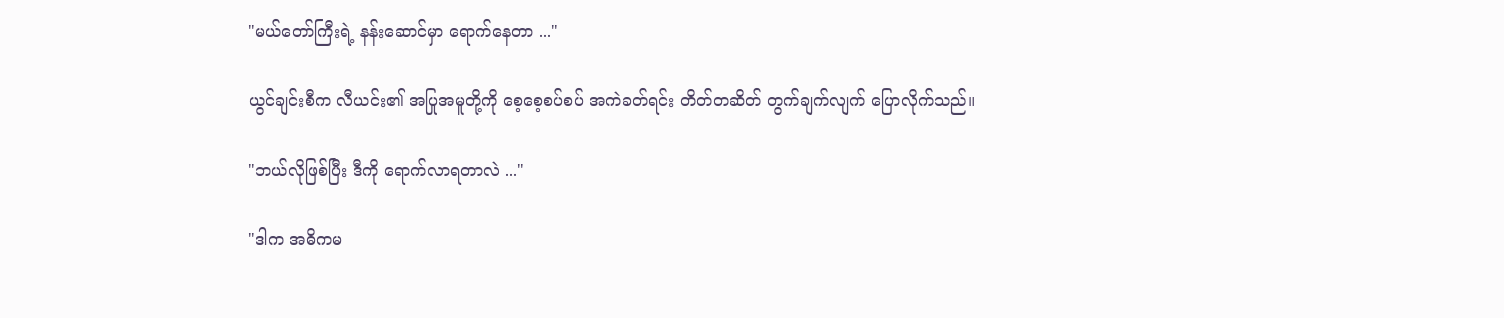"မယ်တော်ကြီးရဲ့ နန်းဆောင်မှာ ရောက်နေတာ ..."

ယွင်ချင်းစီက လီယင်း၏ အပြုအမူတို့ကို စေ့စေ့စပ်စပ် အကဲခတ်ရင်း တိတ်တဆိတ် တွက်ချက်လျက် ပြောလိုက်သည်။

"ဘယ်လိုဖြစ်ပြီး ဒီကို ရောက်လာရတာလဲ ..."

"ဒါက အဓိကမ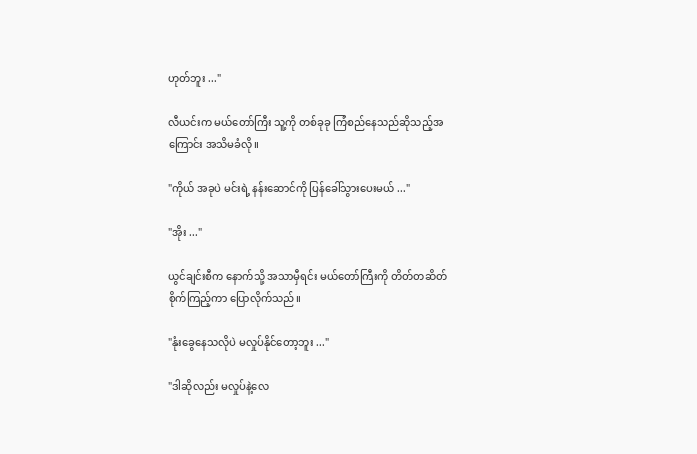ဟုတ်ဘူး ..."

လီယင်းက မယ်တော်ကြီး သူ့ကို တစ်ခုခု ကြံစည်နေသည်ဆိုသည့်အကြောင်း အသိမခံလို။

"ကိုယ် အခုပဲ မင်းရဲ့ နန်းဆောင်ကို ပြန်ခေါ်သွားပေးမယ် ..."

"အိုး ..."

ယွင်ချင်းစီက နောက်သို့ အသာမှီရင်း မယ်တော်ကြီးကို တိတ်တဆိတ် စိုက်ကြည့်ကာ ပြောလိုက်သည်။

"နုံးခွေနေသလိုပဲ မလှုပ်နိုင်တော့ဘူး ..."

"ဒါဆိုလည်း မလှုပ်နဲ့လေ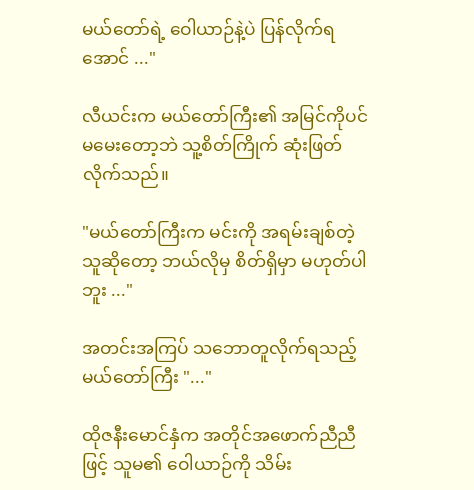မယ်တော်ရဲ့ ဝေါယာဉ်နဲ့ပဲ ပြန်လိုက်ရအောင် ..."

လီယင်းက မယ်တော်ကြီး၏ အမြင်ကိုပင် မမေးတော့ဘဲ သူ့စိတ်ကြိုက် ဆုံးဖြတ်လိုက်သည်။

"မယ်တော်ကြီးက မင်းကို အရမ်းချစ်တဲ့သူဆိုတော့ ဘယ်လိုမှ စိတ်ရှိမှာ မဟုတ်ပါဘူး ..."

အတင်းအကြပ် သဘောတူလိုက်ရသည့် မယ်တော်ကြီး "..."

ထိုဇနီးမောင်နှံက အတိုင်အဖောက်ညီညီဖြင့် သူမ၏ ဝေါယာဉ်ကို သိမ်း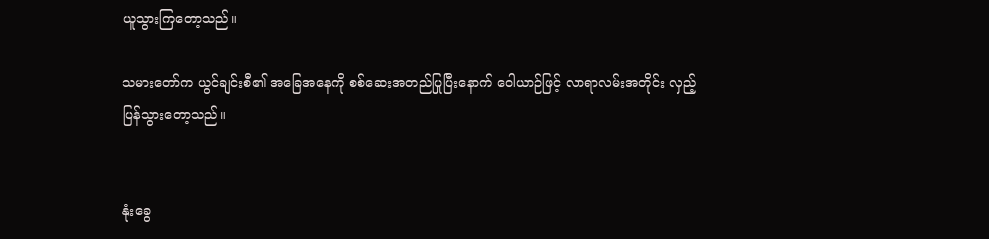ယူသွားကြတော့သည်။

သမားတော်က ယွင်ချင်းစီ၏ အခြေအနေကို စစ်ဆေးအတည်ပြုပြီးနောက် ဝေါယာဉ်ဖြင့် လာရာလမ်းအတိုင်း လှည့်ပြန်သွားတော့သည်။


နုံးခွေ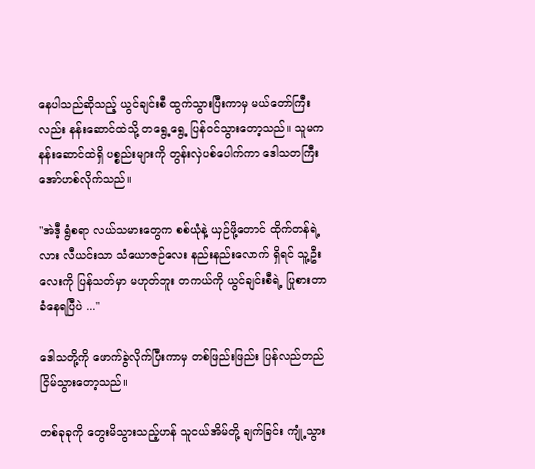နေပါသည်ဆိုသည့် ယွင်ချင်းစီ ထွက်သွားပြီးကာမှ မယ်တော်ကြီးလည်း နန်းဆောင်ထဲသို့ တရွေ့ရွေ့ ပြန်ဝင်သွားတော့သည်။ သူမက နန်းဆောင်ထဲရှိ ပစ္စည်းများကို တွန်းလှဲပစ်ပေါက်ကာ ဒေါသတကြီး အော်ဟစ်လိုက်သည်။

"အဲဒီ့ ရွံစရာ လယ်သမားတွေက စစ်ယုံနဲ့ ယှဉ်ဖို့တောင် ထိုက်တန်ရဲ့လား လီယင်းသာ သံယောဇဉ်လေး နည်းနည်းလောက် ရှိရင် သူ့ဦးလေးကို ပြန်သတ်မှာ မဟုတ်ဘူး တကယ်ကို ယွင်ချင်းစီရဲ့ ပြုစားတာ ခံနေရပြီပဲ ..."

ဒေါသတို့ကို ဖောက်ခွဲလိုက်ပြီးကာမှ တစ်ဖြည်းဖြည်း ပြန်လည်တည်ငြိမ်သွားတော့သည်။

တစ်ခုခုကို တွေးမိသွားသည့်ဟန် သူငယ်အိမ်တို့ ချက်ခြင်း ကျုံ့သွား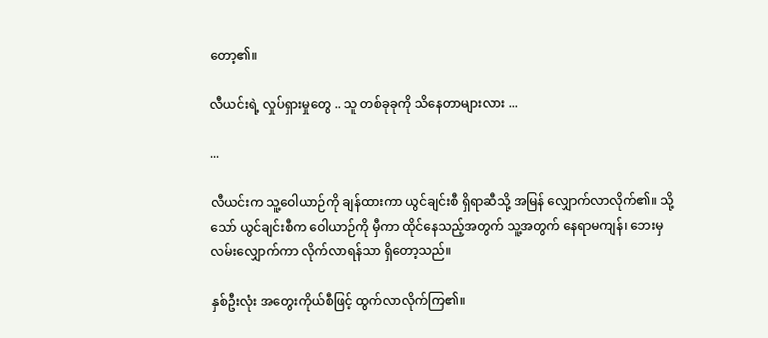တော့၏။

လီယင်းရဲ့ လှုပ်ရှားမှုတွေ .. သူ တစ်ခုခုကို သိနေတာများလား ...

...

လီယင်းက သူ့ဝေါယာဉ်ကို ချန်ထားကာ ယွင်ချင်းစီ ရှိရာဆီသို့ အမြန် လျှောက်လာလိုက်၏။ သို့သော် ယွင်ချင်းစီက ဝေါယာဉ်ကို မှီကာ ထိုင်နေသည့်အတွက် သူ့အတွက် နေရာမကျန်၊ ဘေးမှ လမ်းလျှောက်ကာ လိုက်လာရန်သာ ရှိတော့သည်။

နှစ်ဦးလုံး အတွေးကိုယ်စီဖြင့် ထွက်လာလိုက်ကြ၏။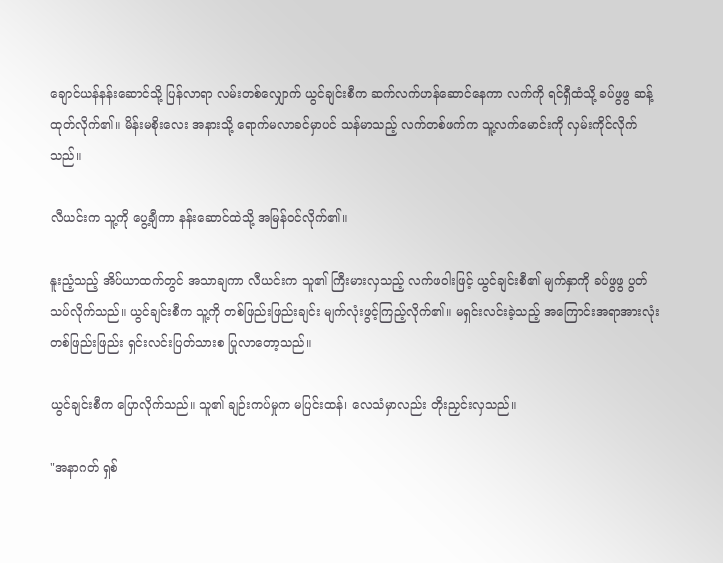ချောင်ယန်နန်းဆောင်သို့ ပြန်လာရာ လမ်းတစ်လျှောက် ယွင်ချင်းစီက ဆက်လက်ဟန်ဆောင်နေကာ လက်ကို ရင်ရှီထံသို့ ခပ်ဖွဖွ ဆန့်ထုတ်လိုက်၏။ မိန်းမစိုးလေး အနားသို့ ရောက်မလာခင်မှာပင် သန်မာသည့် လက်တစ်ဖက်က သူ့လက်မောင်းကို လှမ်းကိုင်လိုက်သည်။

လီယင်းက သူ့ကို ပွေ့ချီကာ နန်းဆောင်ထဲသို့ အမြန်ဝင်လိုက်၏။

နူးညံ့သည့် အိပ်ယာထက်တွင် အသာချကာ လီယင်းက သူ၏ ကြီးမားလှသည့် လက်ဖဝါးဖြင့် ယွင်ချင်းစီ၏ မျက်နှာကို ခပ်ဖွဖွ ပွတ်သပ်လိုက်သည်။ ယွင်ချင်းစီက သူ့ကို တစ်ဖြည်းဖြည်းချင်း မျက်လုံးဖွင့်ကြည့်လိုက်၏။ မရှင်းလင်းခဲ့သည့် အကြောင်းအရာအားလုံး တစ်ဖြည်းဖြည်း ရှင်းလင်းပြတ်သားစ ပြုလာတော့သည်။

ယွင်ချင်းစီက ပြောလိုက်သည်။ သူ၏ ချဉ်းကပ်မှုက မပြင်းထန်၊ လေသံမှာလည်း တိုးညှင်းလှသည်။

"အနာဂတ် ရှစ်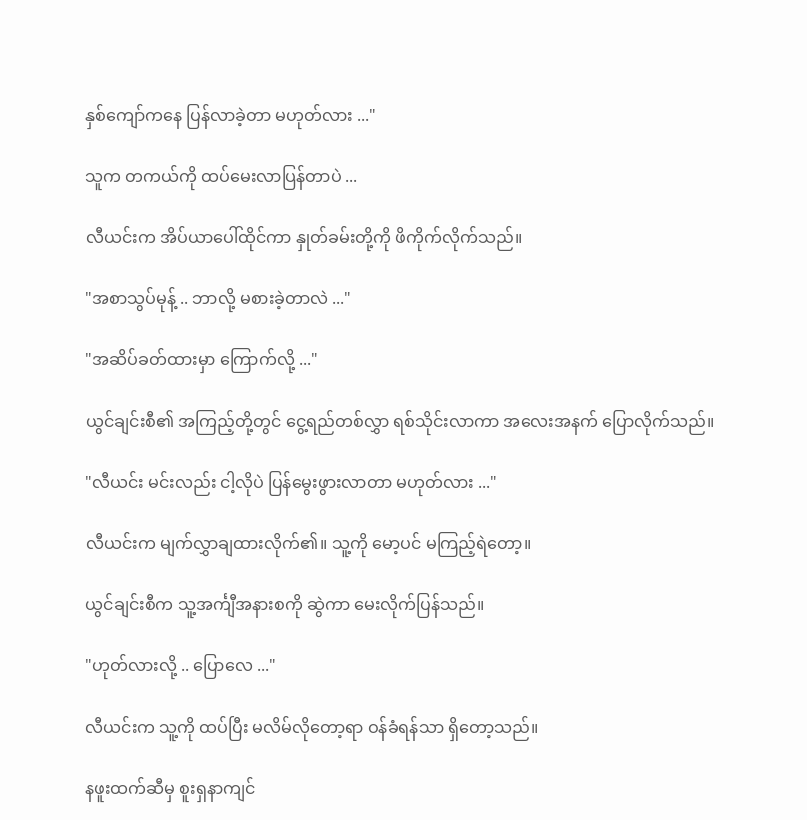နှစ်ကျော်ကနေ ပြန်လာခဲ့တာ မဟုတ်လား ..."

သူက တကယ်ကို ထပ်မေးလာပြန်တာပဲ ...

လီယင်းက အိပ်ယာပေါ်ထိုင်ကာ နှုတ်ခမ်းတို့ကို ဖိကိုက်လိုက်သည်။

"အစာသွပ်မုန့် .. ဘာလို့ မစားခဲ့တာလဲ ..."

"အဆိပ်ခတ်ထားမှာ ကြောက်လို့ ..."

ယွင်ချင်းစီ၏ အကြည့်တို့တွင် ငွေ့ရည်တစ်လွှာ ရစ်သိုင်းလာကာ အလေးအနက် ပြောလိုက်သည်။

"လီယင်း မင်းလည်း ငါ့လိုပဲ ပြန်မွေးဖွားလာတာ မဟုတ်လား ..."

လီယင်းက မျက်လွှာချထားလိုက်၏။ သူ့ကို မော့ပင် မကြည့်ရဲတော့။

ယွင်ချင်းစီက သူ့အင်္ကျီအနားစကို ဆွဲကာ မေးလိုက်ပြန်သည်။

"ဟုတ်လားလို့ .. ပြောလေ ..."

လီယင်းက သူ့ကို ထပ်ပြီး မလိမ်‌လိုတော့ရာ ဝန်ခံရန်သာ ရှိတော့သည်။

နဖူးထက်ဆီမှ စူးရှနာကျင်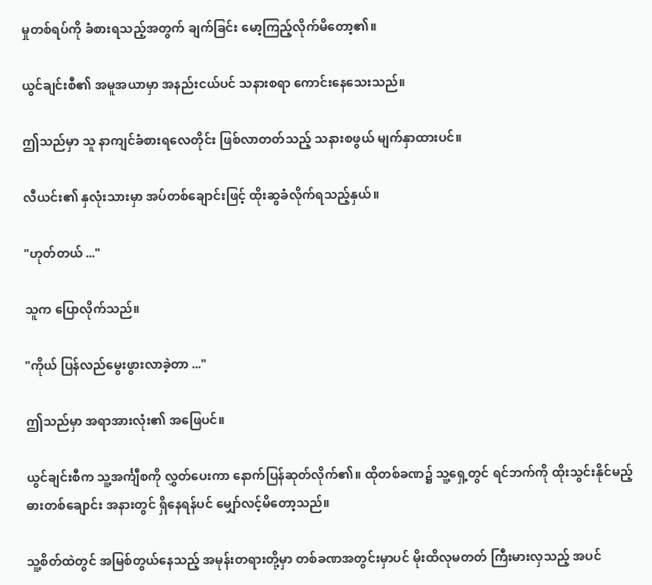မှုတစ်ရပ်ကို ခံစားရသည့်အတွက် ချက်ခြင်း မော့ကြည့်လိုက်မိတော့၏။

ယွင်ချင်းစီ၏ အမူအယာမှာ အနည်းငယ်ပင် သနားစရာ ကောင်းနေသေးသည်။

ဤသည်မှာ သူ နာကျင်ခံစားရလေတိုင်း ဖြစ်လာတတ်သည့် သနားစဖွယ် မျက်နှာထားပင်။

လီယင်း၏ နှလုံးသားမှာ အပ်တစ်ချောင်းဖြင့် ထိုးဆွခံလိုက်ရသည့်နှယ်။

"ဟုတ်တယ် ..."

သူက ပြောလိုက်သည်။

"ကိုယ် ပြန်လည်မွေးဖွားလာခဲ့တာ ..."

ဤသည်မှာ အရာအားလုံး၏ အဖြေပင်။

ယွင်ချင်းစီက သူ့အင်္ကျီစကို လွှတ်ပေးကာ နောက်ပြန်ဆုတ်လိုက်၏။ ထိုတစ်ခဏ၌ သူ့ရှေ့တွင် ရင်ဘက်ကို ထိုးသွင်းနိုင်မည့် ဓား‌တစ်ချောင်း အနားတွင် ရှိနေရန်ပင် မျှော်လင့်မိတော့သည်။

သူ့စိတ်ထဲတွင် အမြစ်တွယ်နေသည့် အမုန်းတရားတို့မှာ တစ်ခဏအတွင်းမှာပင် မိုးထိလုမတတ် ကြီးမားလှသည့် အပင်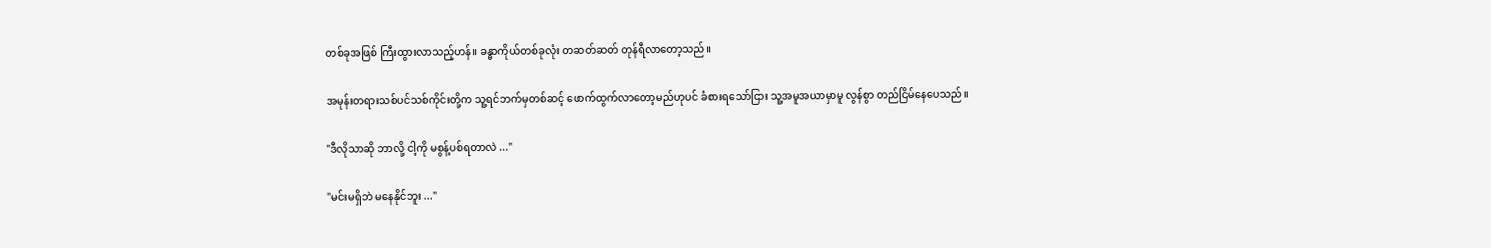တစ်ခုအဖြစ် ကြီးထွားလာသည့်ဟန်။ ခန္ဓာကိုယ်တစ်ခုလုံး တဆတ်ဆတ် တုန်ရီလာတော့သည်။

အမုန်းတရားသစ်ပင်သစ်ကိုင်းတို့က သူ့ရင်ဘက်မှတစ်ဆင့် ဖောက်ထွက်လာတော့မည်ဟုပင် ခံစားရသော်ငြား သူ့အမူအယာမှာမူ လွန်စွာ တည်ငြိမ်နေပေသည်။

"ဒီလိုသာဆို ဘာလို့ ငါ့ကို မစွန့်ပစ်ရတာလဲ ..."

"မင်းမရှိဘဲ မနေနိုင်ဘူး ..."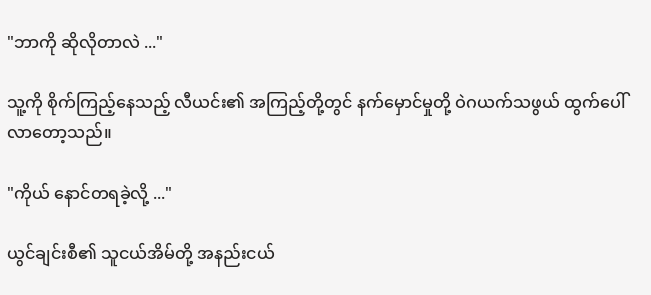"ဘာကို ဆိုလိုတာလဲ ..."

သူ့ကို စိုက်ကြည့်နေသည့် လီယင်း၏ အကြည့်တို့တွင် နက်မှောင်မှုတို့ ဝဲဂယက်သဖွယ် ထွက်ပေါ်လာတော့သည်။

"ကိုယ် နောင်တရခဲ့လို့ ..."

ယွင်ချင်းစီ၏ သူငယ်အိမ်တို့ အနည်းငယ်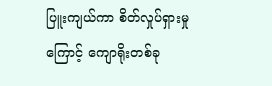ပြူးကျယ်ကာ စိတ်လှုပ်ရှားမှုကြောင့် ကျောရိုးတစ်ခု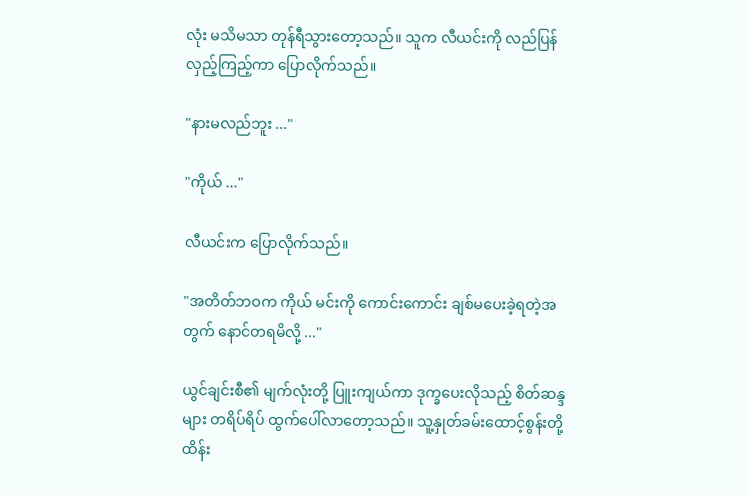လုံး မသိမသာ တုန်ရီသွားတော့သည်။ သူက လီယင်းကို လည်ပြန်လှည့်ကြည့်ကာ ပြောလိုက်သည်။

"နားမလည်ဘူး ..."

"ကိုယ် ..."

လီယင်းက ပြောလိုက်သည်။

"အတိတ်ဘဝက ကိုယ် မင်းကို ကောင်းကောင်း ချစ်မပေးခဲ့ရတဲ့အတွက် နောင်တရမိလို့ ..."

ယွင်ချင်းစီ၏ မျက်လုံးတို့ ပြူးကျယ်ကာ ဒုက္ခပေးလိုသည့် စိတ်ဆန္ဒများ တရိပ်ရိပ် ထွက်ပေါ်လာတော့သည်။ သူ့နှုတ်ခမ်းထောင့်စွန်းတို့ ထိန်း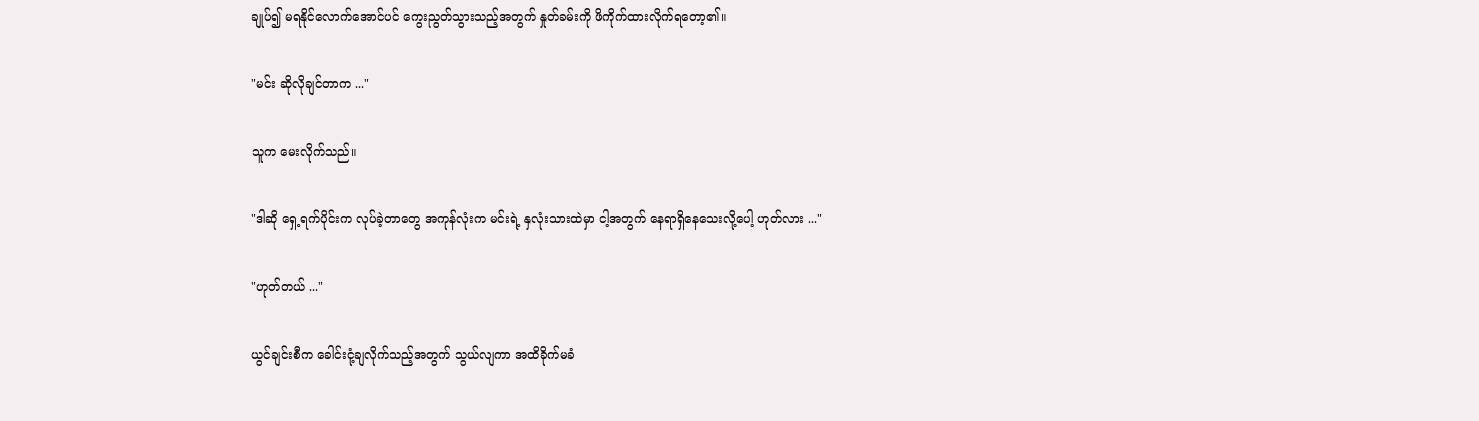ချုပ်၍ မရနိုင်လောက်အောင်ပင် ကွေးညွတ်သွားသည့်အတွက် နှုတ်ခမ်းကို ဖိကိုက်ထားလိုက်ရတော့၏။

"မင်း ဆိုလိုချင်တာက ..."

သူက မေးလိုက်သည်။

"ဒါဆို ရှေ့ရက်ပိုင်းက လုပ်ခဲ့တာတွေ အကုန်လုံးက မင်းရဲ့ နှလုံးသားထဲမှာ ငါ့အတွက် နေရာရှိနေသေးလို့ပေါ့ ဟုတ်လား ..."

"ဟုတ်တယ် ..."

ယွင်ချင်းစီက ခေါင်းငုံ့ချလိုက်သည့်အတွက် သွယ်လျကာ အထိခိုက်မခံ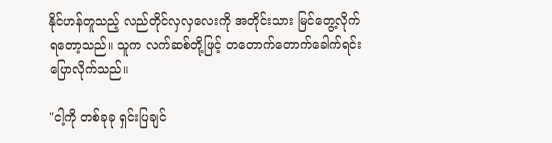နိုင်ဟန်တူသည့် လည်တိုင်လှလှလေးကို အတိုင်းသား မြင်တွေ့လိုက်ရတော့သည်။ သူက လက်ဆစ်တို့ဖြင့် တတောက်တောက်ခေါက်ရင်း ပြောလိုက်သည်။

"ငါ့ကို တစ်ခုခု ရှင်းပြချင်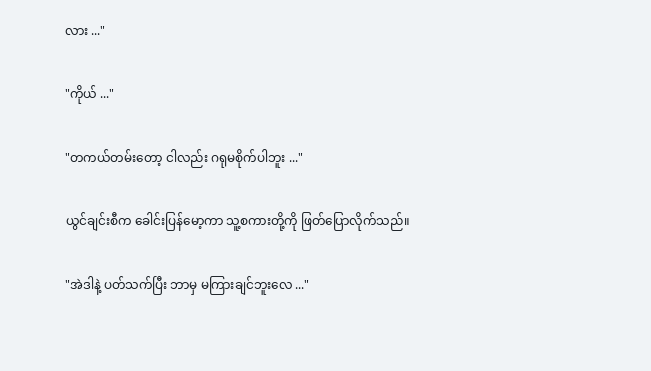လား ..."

"ကိုယ် ..."

"တကယ်တမ်းတော့ ငါလည်း ဂရုမစိုက်ပါဘူး ..."

ယွင်ချင်းစီက ခေါင်းပြန်မော့ကာ သူ့စကားတို့ကို ဖြတ်ပြောလိုက်သည်။

"အဲဒါနဲ့ ပတ်သက်ပြီး ဘာမှ မကြားချင်ဘူးလေ ..."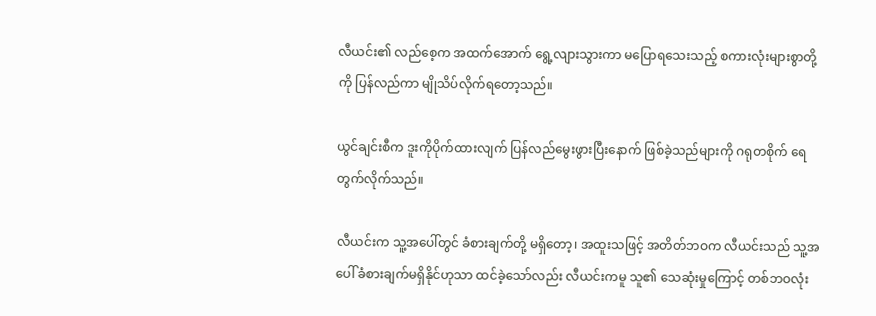လီယင်း၏ လည်စေ့က အထက်အောက် ရွေ့လျားသွားကာ မပြောရသေးသည့် စကားလုံးများစွာတို့ကို ပြန်လည်ကာ မျိုသိပ်လိုက်ရတော့သည်။

ယွင်ချင်းစီက ဒူးကိုပိုက်ထားလျက် ပြန်လည်မွေးဖွားပြီးနောက် ဖြစ်ခဲ့သည်များကို ဂရုတစိုက် ရေတွက်လိုက်သည်။

လီယင်းက သူ့အပေါ်တွင် ခံစားချက်တို့ မရှိတော့၊ အထူးသဖြင့် အတိတ်ဘဝက လီယင်းသည် သူ့အပေါ် ခံစားချက်မရှိနိုင်ဟုသာ ထင်ခဲ့သော်လည်း လီယင်းကမူ သူ၏ သေဆုံးမှုကြောင့် တစ်ဘဝလုံး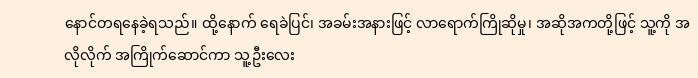နောင်တရနေခဲ့ရသည်။ ထို့နောက် ရေခဲပြင်၊ အခမ်းအနားဖြင့် လာရောက်ကြိုဆိုမှု၊ အဆိုအကတို့ဖြင့် သူ့ကို အလိုလိုက် အကြိုက်ဆောင်ကာ သူ့ဦးလေး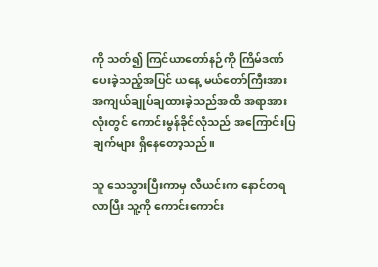ကို သတ်၍ ကြင်ယာတော်နဉ်ကို ကြိမ်ဒဏ်ပေးခဲ့သည့်အပြင် ယနေ့ မယ်တော်ကြီးအား အကျယ်ချုပ်ချထားခဲ့သည်အထိ အရာအားလုံးတွင် ကောင်းမွန်ခိုင်လုံသည် အကြောင်းပြချက်များ ရှိနေတော့သည်။

သူ သေသွားပြီးကာမှ လီယင်းက နောင်တရလာပြီး သူ့ကို ကောင်းကောင်း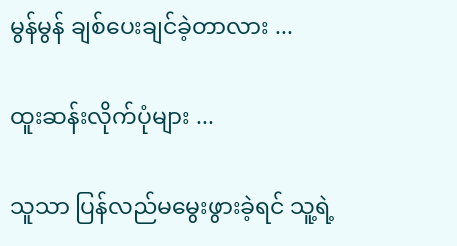မွန်မွန် ချစ်ပေးချင်ခဲ့တာလား ...

ထူးဆန်းလိုက်ပုံများ ...

သူသာ ပြန်လည်မမွေးဖွားခဲ့ရင် သူ့ရဲ့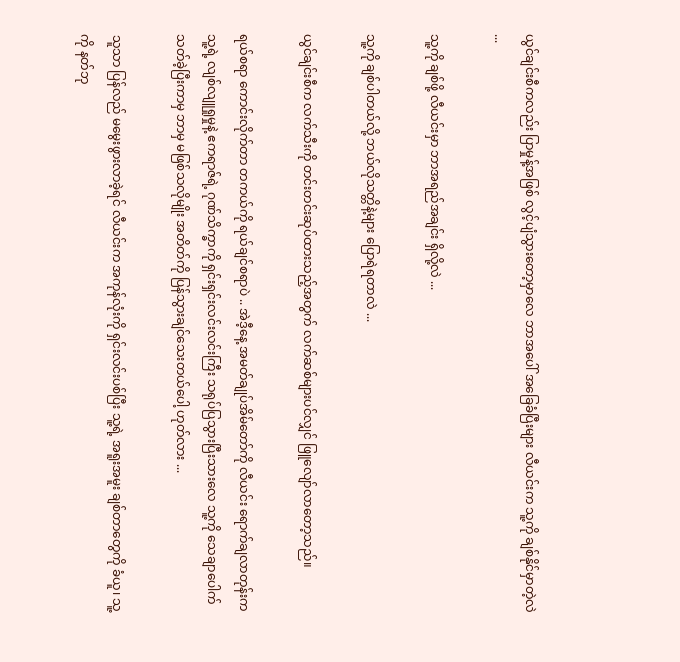ယွင်ချင်းစီကလည်း ပြာမှုန့်အဖြစ် လွင့်ပျံသွားတော့မှာလေ ဘာအပေါ် အခြေခံပြီးများ လီယင်းက သူ့ကို ချစ်နိုင်မှာတဲ့လဲ ...

သူ့ကို ချစ်ဖို့ လီယင်းမှာ ဘာအရည်အချင်း ရှိလို့လဲ ...

သူ့ကို ချစ်ပါတယ်လို့ ဘယ်လိုသတ္တိနဲ့များ ပြောရဲရတာလဲ ...

ယွင်ချင်းစီက လက်သီးကို တင်းတင်းဆုပ်ထားသည့်အတွက် လက်ဆစ်များပင်လျှင် ‌ဖြူလျော်လာတော့သည်။

ရယ်စရာ ကောင်းလိုက်တာ တကယ်ကို ရယ်ချင်စရာပဲ .. အဲဒီ့နေ့ အမတ်ချုပ်အိမ်တော်ကို လီယင်း ရောက်ချလာတုန်းက သူ့ရဲ့ လျစ်လျူရှုမှုနဲ့ ဧကရာဇ်ရဲ့ ဂုဏ်သိက္ခာကို ရှင်းရှင်းလင်းလင်းကြီး သရုပ်ပြသွားပြီးသားလေ သူ့ကို သေချာပေါက် သတ်ခဲ့ပြီးကာမှ ဘာမှ မဖြစ်သလိုမျိုး အတိတ်ကို ပြန်သွားချင်သေးတယ်ပေါ့ ဟုတ်လား ...

သူသာ ပြန်လည် မမွေးဖွားလာခဲ့ရင် လီယင်းက အကုန်လုံးကို ရှင်းလင်းပစ်ပြီး သူ့ရဲ့ အရူးအမူး ချစ်တာတွေကို ခံယူ၊ သူ့ကို နတ်ဘု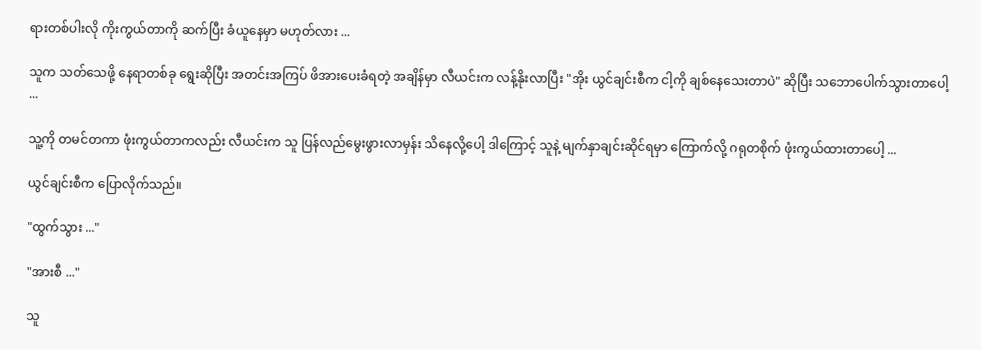ရားတစ်ပါးလို ကိုးကွယ်တာကို ဆက်ပြီး ခံယူနေမှာ မဟုတ်လား ...

သူက သတ်သေဖို့ နေရာတစ်ခု‌ ရွေးဆိုပြီး အတင်းအကြပ် ဖိအားပေးခံရတဲ့ အချိန်မှာ လီယင်းက လန့်နိုးလာပြီး "အိုး ယွင်ချင်းစီက ငါ့ကို ချစ်နေသေးတာပဲ" ဆိုပြီး သဘောပေါက်သွားတာပေါ့ ...

သူ့ကို တမင်တကာ ဖုံးကွယ်တာကလည်း လီယင်းက သူ ပြန်လည်မွေးဖွားလာမှန်း သိနေလို့ပေါ့ ဒါကြောင့် သူနဲ့ မျက်နှာချင်းဆိုင်ရမှာ ကြောက်လို့ ဂရုတစိုက် ဖုံးကွယ်ထားတာပေါ့ ...

ယွင်ချင်းစီက ပြောလိုက်သည်။

"ထွက်သွား ..."

"အားစီ ..."

သူ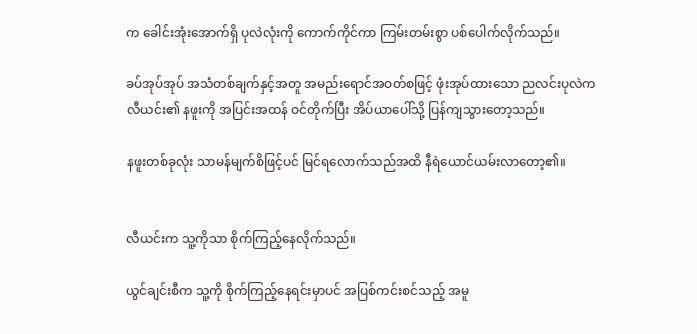က ခေါင်းအုံးအောက်ရှိ ပုလဲလုံးကို ကောက်ကိုင်ကာ ကြမ်းတမ်းစွာ ပစ်ပေါက်လိုက်သည်။

ခပ်အုပ်အုပ် အသံတစ်ချက်နှင့်အတူ အမည်းရောင်အဝတ်စဖြင့် ဖုံးအုပ်ထားသော ညလင်းပုလဲက လီယင်း၏ နဖူးကို အပြင်းအထန် ဝင်တိုက်ပြီး အိပ်ယာပေါ်သို့ ပြန်ကျသွားတော့သည်။

နဖူးတစ်ခုလုံး သာမန်မျက်စိဖြင့်ပင် မြင်ရလောက်သည်အထိ နီရဲယောင်ယမ်းလာတော့၏။


လီယင်းက သူ့ကိုသာ စိုက်ကြည့်နေလိုက်သည်။

ယွင်ချင်းစီက သူ့ကို စိုက်ကြည့်နေရင်းမှာပင် အပြစ်ကင်းစင်သည့် အမူ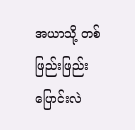အယာသို့ တစ်ဖြည်းဖြည်း ပြောင်းလဲ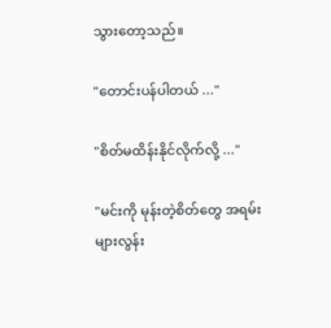သွားတော့သည်။

"တောင်းပန်ပါတယ် ..."

"စိတ်မထိန်းနိုင်လိုက်လို့ ..."

"မင်းကို မုန်းတဲ့စိတ်တွေ အရမ်း များလွန်း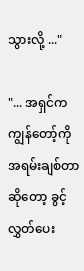သွားလို့ ..."

"... အရှင်က ကျွန်တော့်ကို အရမ်းချစ်တာဆိုတော့ ခွင့်လွှတ်ပေး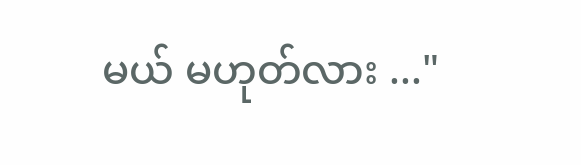မယ် မဟုတ်လား ..."